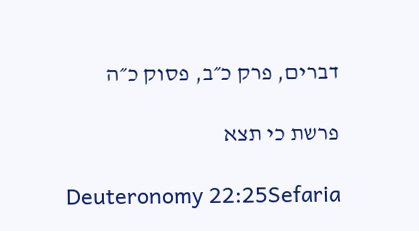דברים, פרק כ״ב, פסוק כ״ה

פרשת כי תצא

Deuteronomy 22:25Sefaria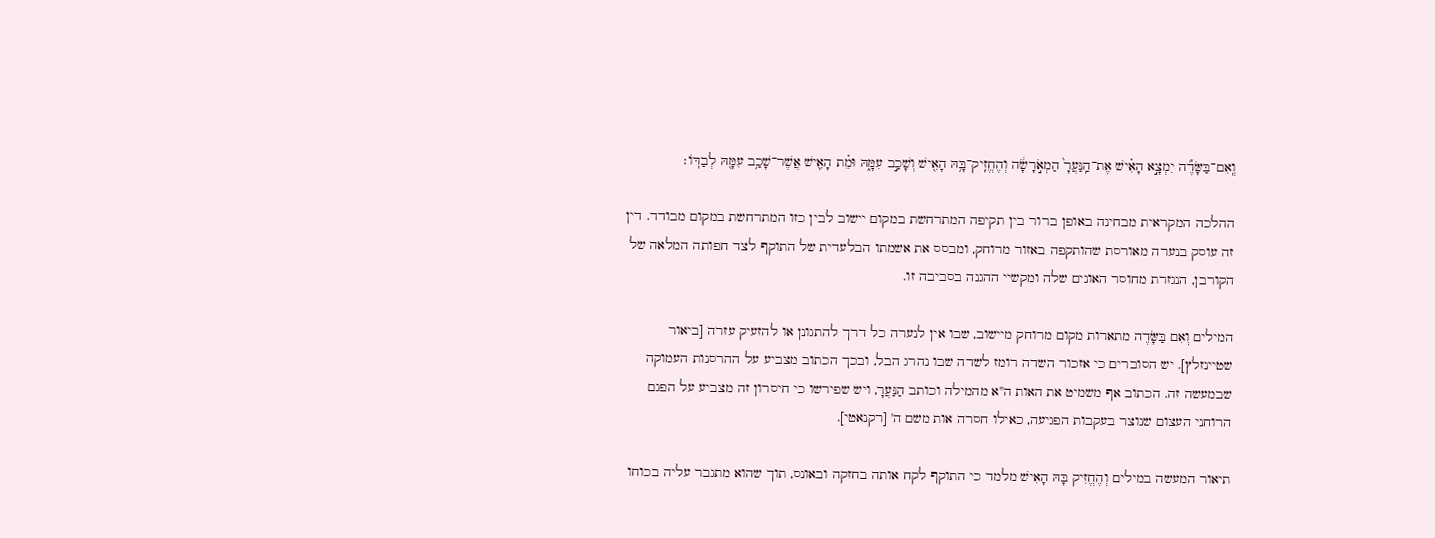וְֽאִם־בַּשָּׂדֶ֞ה יִמְצָ֣א הָאִ֗ישׁ אֶת־הַֽנַּעֲרָ֙ הַמְאֹ֣רָשָׂ֔ה וְהֶחֱזִֽיק־בָּ֥הּ הָאִ֖ישׁ וְשָׁכַ֣ב עִמָּ֑הּ וּמֵ֗ת הָאִ֛ישׁ אֲשֶׁר־שָׁכַ֥ב עִמָּ֖הּ לְבַדּֽוֹ׃

ההלכה המקראית מבחינה באופן ברור בין תקיפה המתרחשת במקום יישוב לבין כזו המתרחשת במקום מבודד. דין זה עוסק בנערה מאורסת שהותקפה באזור מרוחק, ומבסס את אשמתו הבלעדית של התוקף לצד חפותה המלאה של הקורבן, הנגזרת מחוסר האונים שלה ומקשיי ההגנה בסביבה זו.

המילים וְאִם בַּשָּׂדֶה מתארות מקום מרוחק מיישוב, שבו אין לנערה כל דרך להתגונן או להזעיק עזרה [ביאור שטיינזלץ]. יש הסוברים כי אזכור השדה רומז לשדה שבו נהרג הבל, ובכך הכתוב מצביע על ההרסנות העמוקה שבמעשה זה. הכתוב אף משמיט את האות ה"א מהמילה וכותב הַנַּעֲרָ, ויש שפירשו כי חיסרון זה מצביע על הפגם הרוחני העצום שנוצר בעקבות הפגיעה, כאילו חסרה אות משם ה' [רקנאטי].

תיאור המעשה במילים וְהֶחֱזִיק בָּהּ הָאִישׁ מלמד כי התוקף לקח אותה בחזקה ובאונס, תוך שהוא מתגבר עליה בכוחו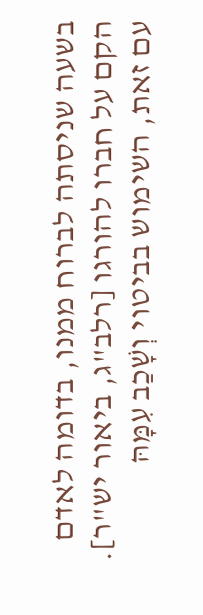בשעה שניסתה לברוח ממנו, בדומה לאדם הקם על חברו להורגו [רלב"ג, ביאור יש"ר]. עם זאת, השימוש בביטוי וְשָׁכַב עִמָּהּ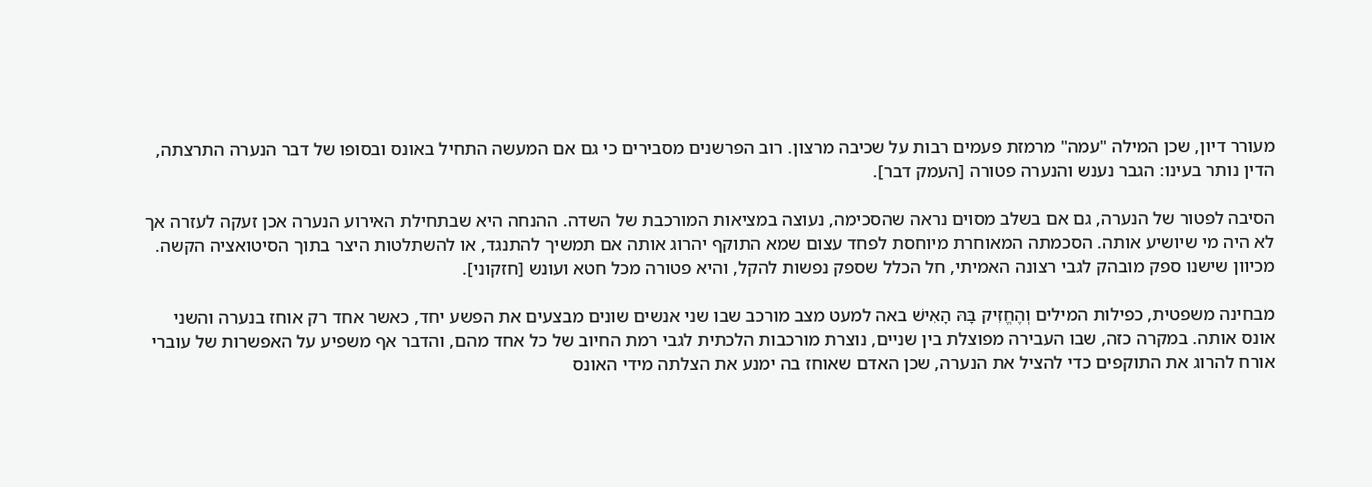מעורר דיון, שכן המילה "עמה" מרמזת פעמים רבות על שכיבה מרצון. רוב הפרשנים מסבירים כי גם אם המעשה התחיל באונס ובסופו של דבר הנערה התרצתה, הדין נותר בעינו: הגבר נענש והנערה פטורה [העמק דבר].

הסיבה לפטור של הנערה, גם אם בשלב מסוים נראה שהסכימה, נעוצה במציאות המורכבת של השדה. ההנחה היא שבתחילת האירוע הנערה אכן זעקה לעזרה אך לא היה מי שיושיע אותה. הסכמתה המאוחרת מיוחסת לפחד עצום שמא התוקף יהרוג אותה אם תמשיך להתנגד, או להשתלטות היצר בתוך הסיטואציה הקשה. מכיוון שישנו ספק מובהק לגבי רצונה האמיתי, חל הכלל שספק נפשות להקל, והיא פטורה מכל חטא ועונש [חזקוני].

מבחינה משפטית, כפילות המילים וְהֶחֱזִיק בָּהּ הָאִישׁ באה למעט מצב מורכב שבו שני אנשים שונים מבצעים את הפשע יחד, כאשר אחד רק אוחז בנערה והשני אונס אותה. במקרה כזה, שבו העבירה מפוצלת בין שניים, נוצרת מורכבות הלכתית לגבי רמת החיוב של כל אחד מהם, והדבר אף משפיע על האפשרות של עוברי אורח להרוג את התוקפים כדי להציל את הנערה, שכן האדם שאוחז בה ימנע את הצלתה מידי האונס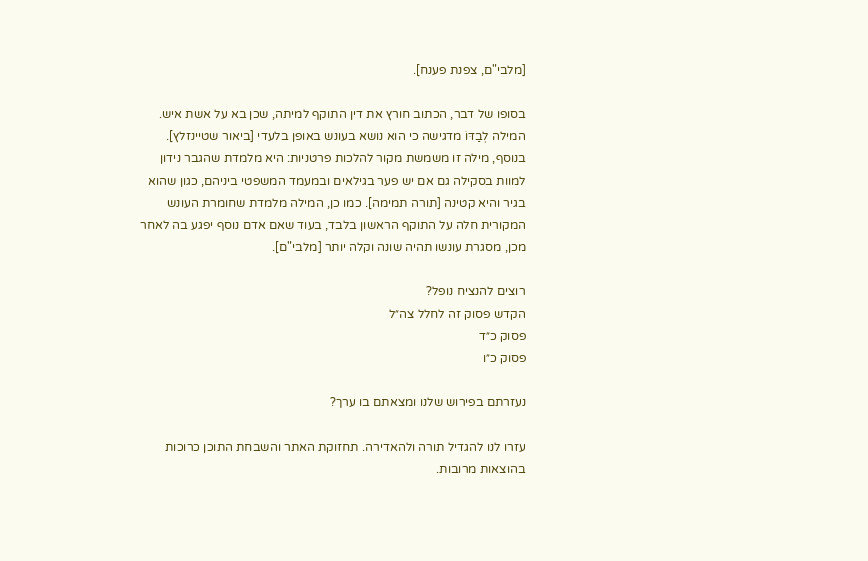[מלבי"ם, צפנת פענח].

בסופו של דבר, הכתוב חורץ את דין התוקף למיתה, שכן בא על אשת איש. המילה לְבַדּוֹ מדגישה כי הוא נושא בעונש באופן בלעדי [ביאור שטיינזלץ]. בנוסף, מילה זו משמשת מקור להלכות פרטניות: היא מלמדת שהגבר נידון למוות בסקילה גם אם יש פער בגילאים ובמעמד המשפטי ביניהם, כגון שהוא בגיר והיא קטינה [תורה תמימה]. כמו כן, המילה מלמדת שחומרת העונש המקורית חלה על התוקף הראשון בלבד, בעוד שאם אדם נוסף יפגע בה לאחר מכן, מסגרת עונשו תהיה שונה וקלה יותר [מלבי"ם].

רוצים להנציח נופל?
הקדש פסוק זה לחלל צה״ל
פסוק כ״ד
פסוק כ״ו

נעזרתם בפירוש שלנו ומצאתם בו ערך?

עזרו לנו להגדיל תורה ולהאדירה. תחזוקת האתר והשבחת התוכן כרוכות בהוצאות מרובות.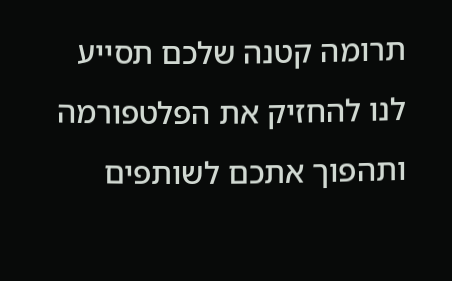תרומה קטנה שלכם תסייע לנו להחזיק את הפלטפורמה ותהפוך אתכם לשותפים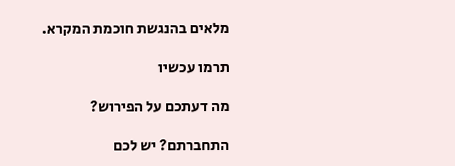מלאים בהנגשת חוכמת המקרא.

תרמו עכשיו

מה דעתכם על הפירוש?

התחברתם? יש לכם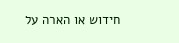חידוש או הארה על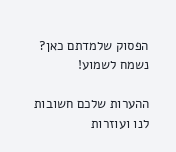הפסוק שלמדתם כאן? נשמח לשמוע!

ההערות שלכם חשובות לנו ועוזרות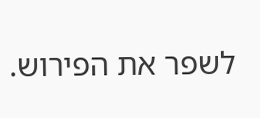לשפר את הפירוש.